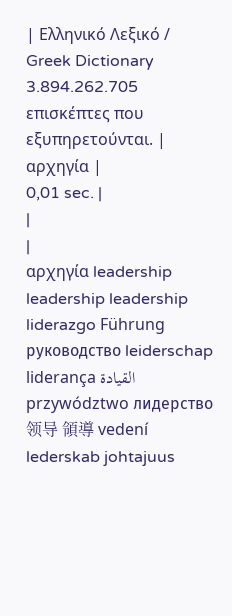| Ελληνικό Λεξικό / Greek Dictionary 3.894.262.705 επισκέπτες που εξυπηρετούνται. |
αρχηγία |
0,01 sec. |
|
|
αρχηγία leadership leadership leadership liderazgo Führung руководство leiderschap liderança القيادة przywództwo лидерство 领导 領導 vedení lederskab johtajuus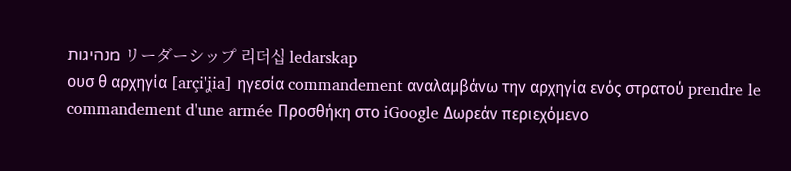מנהיגות リーダーシップ 리더십 ledarskap
ουσ θ αρχηγία [arçi'ʝia] ηγεσία commandement αναλαμβάνω την αρχηγία ενός στρατού prendre le commandement d'une armée Προσθήκη στο iGoogle Δωρεάν περιεχόμενο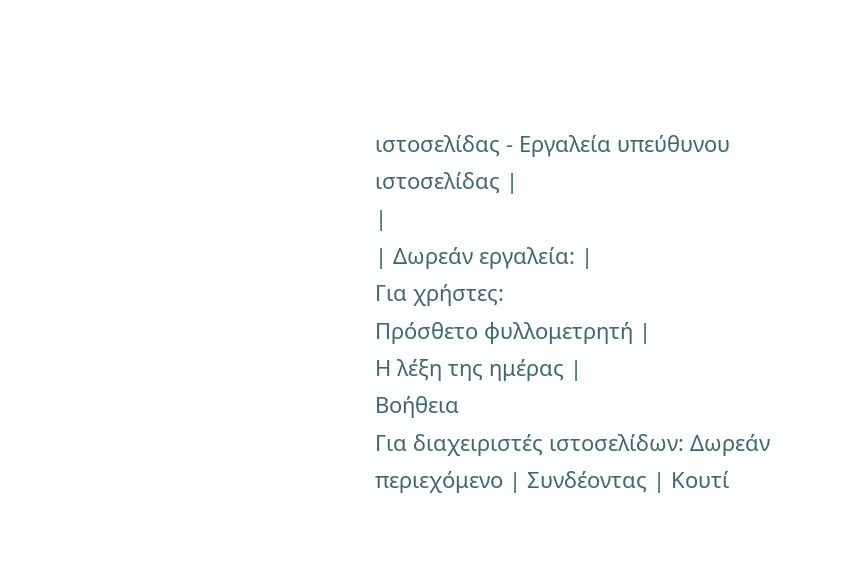ιστοσελίδας - Εργαλεία υπεύθυνου ιστοσελίδας |
|
| Δωρεάν εργαλεία: |
Για χρήστες:
Πρόσθετο φυλλομετρητή |
Η λέξη της ημέρας |
Βοήθεια
Για διαχειριστές ιστοσελίδων: Δωρεάν περιεχόμενο | Συνδέοντας | Κουτί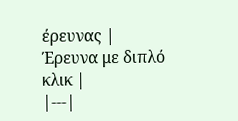έρευνας | Έρευνα με διπλό κλικ |
|---|